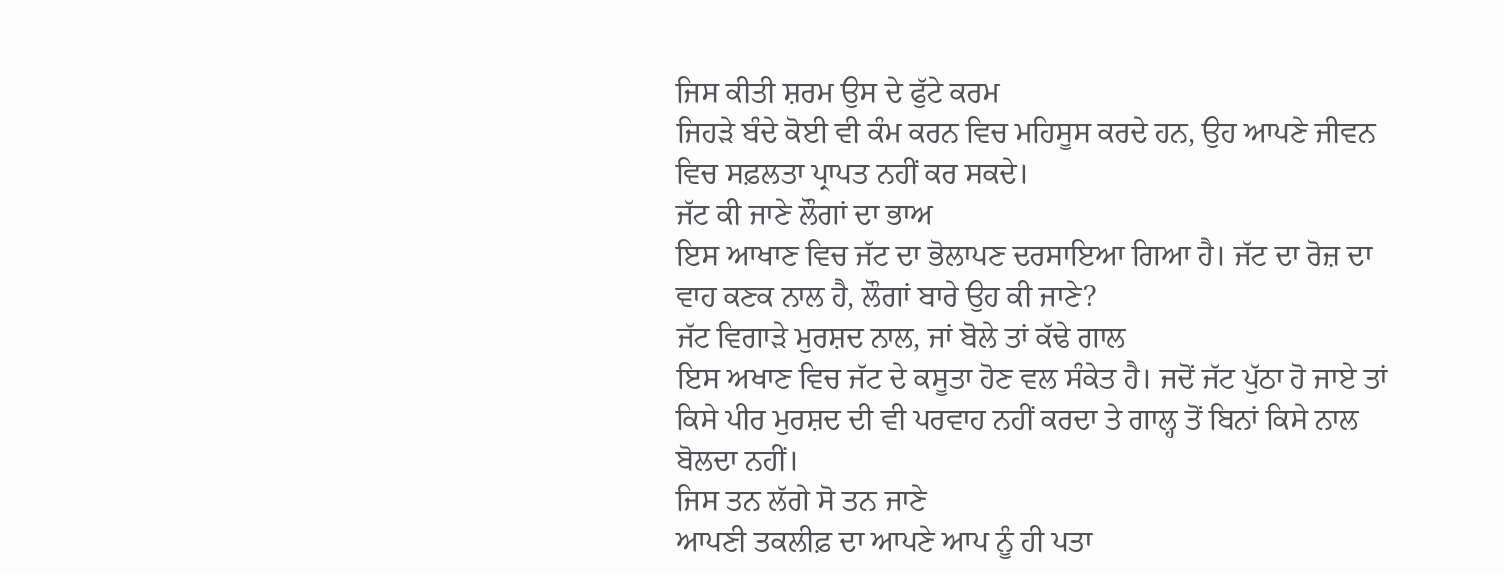ਜਿਸ ਕੀਤੀ ਸ਼ਰਮ ਉਸ ਦੇ ਫੁੱਟੇ ਕਰਮ
ਜਿਹੜੇ ਬੰਦੇ ਕੋਈ ਵੀ ਕੰਮ ਕਰਨ ਵਿਚ ਮਹਿਸੂਸ ਕਰਦੇ ਹਨ, ਉਹ ਆਪਣੇ ਜੀਵਨ ਵਿਚ ਸਫ਼ਲਤਾ ਪ੍ਰਾਪਤ ਨਹੀਂ ਕਰ ਸਕਦੇ।
ਜੱਟ ਕੀ ਜਾਣੇ ਲੌਗਾਂ ਦਾ ਭਾਅ
ਇਸ ਆਖਾਣ ਵਿਚ ਜੱਟ ਦਾ ਭੋਲਾਪਣ ਦਰਸਾਇਆ ਗਿਆ ਹੈ। ਜੱਟ ਦਾ ਰੋਜ਼ ਦਾ ਵਾਹ ਕਣਕ ਨਾਲ ਹੈ, ਲੌਗਾਂ ਬਾਰੇ ਉਹ ਕੀ ਜਾਣੇ?
ਜੱਟ ਵਿਗਾੜੇ ਮੁਰਸ਼ਦ ਨਾਲ, ਜਾਂ ਬੋਲੇ ਤਾਂ ਕੱਢੇ ਗਾਲ
ਇਸ ਅਖਾਣ ਵਿਚ ਜੱਟ ਦੇ ਕਸੂਤਾ ਹੋਣ ਵਲ ਸੰਕੇਤ ਹੈ। ਜਦੋਂ ਜੱਟ ਪੁੱਠਾ ਹੋ ਜਾਏ ਤਾਂ ਕਿਸੇ ਪੀਰ ਮੁਰਸ਼ਦ ਦੀ ਵੀ ਪਰਵਾਹ ਨਹੀਂ ਕਰਦਾ ਤੇ ਗਾਲ੍ਹ ਤੋਂ ਬਿਨਾਂ ਕਿਸੇ ਨਾਲ ਬੋਲਦਾ ਨਹੀਂ।
ਜਿਸ ਤਨ ਲੱਗੇ ਸੋ ਤਨ ਜਾਣੇ
ਆਪਣੀ ਤਕਲੀਫ਼ ਦਾ ਆਪਣੇ ਆਪ ਨੂੰ ਹੀ ਪਤਾ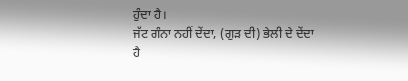ਹੁੰਦਾ ਹੈ।
ਜੱਟ ਗੰਨਾ ਨਹੀਂ ਦੇਂਦਾ, (ਗੁੜ ਦੀ) ਭੇਲੀ ਦੇ ਦੇਂਦਾ ਹੈ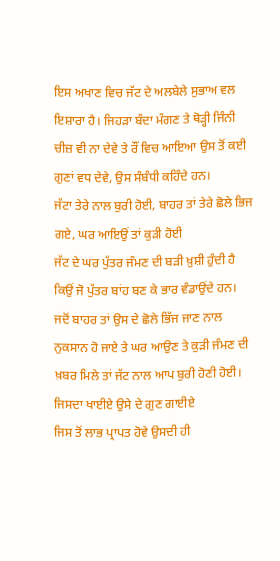ਇਸ ਅਖਾਣ ਵਿਚ ਜੱਟ ਦੇ ਅਲਬੇਲੇ ਸੁਭਾਅ ਵਲ ਇਸ਼ਾਰਾ ਹੈ। ਜਿਹੜਾ ਬੰਦਾ ਮੰਗਣ ਤੇ ਥੋੜ੍ਹੀ ਜਿੰਨੀ ਚੀਜ਼ ਵੀ ਨਾ ਦੇਵੇ ਤੇ ਰੌਂ ਵਿਚ ਆਇਆ ਉਸ ਤੋਂ ਕਈ ਗੁਣਾਂ ਵਧ ਦੇਵੇ, ਉਸ ਸੰਬੰਧੀ ਕਹਿੰਦੇ ਹਨ।
ਜੱਟਾ ਤੇਰੇ ਨਾਲ ਬੁਰੀ ਹੋਈ, ਬਾਹਰ ਤਾਂ ਤੇਰੇ ਛੋਲੇ ਭਿਜ ਗਏ, ਘਰ ਆਇਉਂ ਤਾਂ ਕੁੜੀ ਹੋਈ
ਜੱਟ ਦੇ ਘਰ ਪੁੱਤਰ ਜੰਮਣ ਦੀ ਬੜੀ ਖ਼ੁਸ਼ੀ ਹੁੰਦੀ ਹੈ ਕਿਉਂ ਜੋ ਪੁੱਤਰ ਬਾਂਹ ਬਣ ਕੇ ਭਾਰ ਵੰਡਾਉਂਦੇ ਹਨ। ਜਦੋਂ ਬਾਹਰ ਤਾਂ ਉਸ ਦੇ ਛੋਲੇ ਭਿੱਜ ਜਾਣ ਨਾਲ ਨੁਕਸਾਨ ਹੋ ਜਾਏ ਤੇ ਘਰ ਆਉਣ ਤੇ ਕੁੜੀ ਜੰਮਣ ਦੀ ਖ਼ਬਰ ਮਿਲੇ ਤਾਂ ਜੱਟ ਨਾਲ ਆਪ ਬੁਰੀ ਹੋਣੀ ਹੋਈ।
ਜਿਸਦਾ ਖਾਈਏ ਉਸੇ ਦੇ ਗੁਣ ਗਾਈਏ
ਜਿਸ ਤੋਂ ਲਾਭ ਪ੍ਰਾਪਤ ਹੋਵੇ ਉਸਦੀ ਹੀ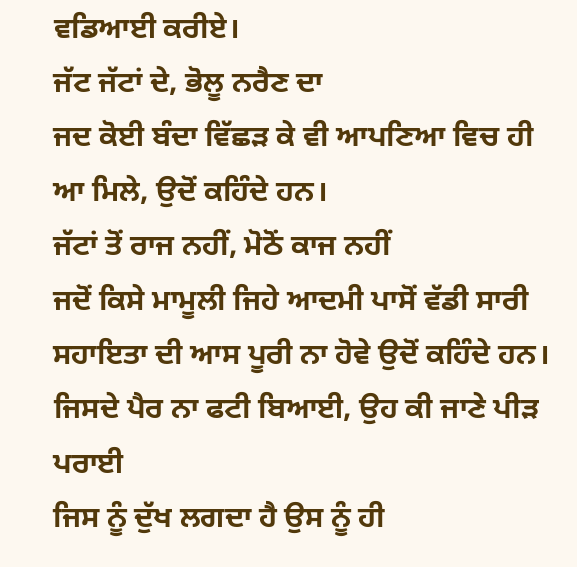ਵਡਿਆਈ ਕਰੀਏ।
ਜੱਟ ਜੱਟਾਂ ਦੇ, ਭੋਲੂ ਨਰੈਣ ਦਾ
ਜਦ ਕੋਈ ਬੰਦਾ ਵਿੱਛੜ ਕੇ ਵੀ ਆਪਣਿਆ ਵਿਚ ਹੀ ਆ ਮਿਲੇ, ਉਦੋਂ ਕਹਿੰਦੇ ਹਨ।
ਜੱਟਾਂ ਤੋਂ ਰਾਜ ਨਹੀਂ, ਮੋਠੋਂ ਕਾਜ ਨਹੀਂ
ਜਦੋਂ ਕਿਸੇ ਮਾਮੂਲੀ ਜਿਹੇ ਆਦਮੀ ਪਾਸੋਂ ਵੱਡੀ ਸਾਰੀ ਸਹਾਇਤਾ ਦੀ ਆਸ ਪੂਰੀ ਨਾ ਹੋਵੇ ਉਦੋਂ ਕਹਿੰਦੇ ਹਨ।
ਜਿਸਦੇ ਪੈਰ ਨਾ ਫਟੀ ਬਿਆਈ, ਉਹ ਕੀ ਜਾਣੇ ਪੀੜ ਪਰਾਈ
ਜਿਸ ਨੂੰ ਦੁੱਖ ਲਗਦਾ ਹੈ ਉਸ ਨੂੰ ਹੀ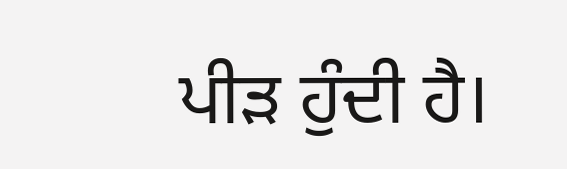ਪੀੜ ਹੁੰਦੀ ਹੈ।